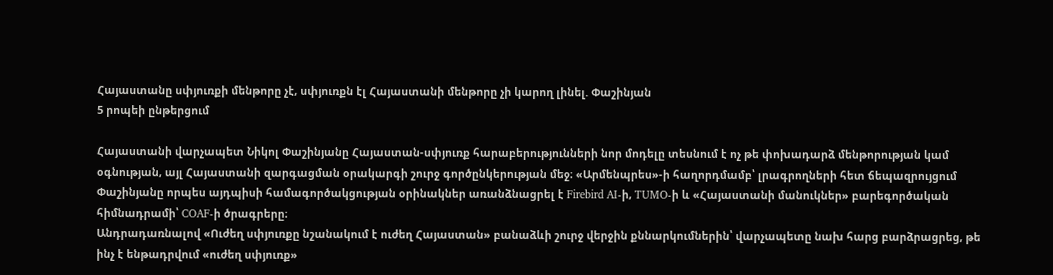Հայաստանը սփյուռքի մենթորը չէ, սփյուռքն էլ Հայաստանի մենթորը չի կարող լինել. Փաշինյան
5 րոպեի ընթերցում

Հայաստանի վարչապետ Նիկոլ Փաշինյանը Հայաստան-սփյուռք հարաբերությունների նոր մոդելը տեսնում է ոչ թե փոխադարձ մենթորության կամ օգնության, այլ Հայաստանի զարգացման օրակարգի շուրջ գործընկերության մեջ։ «Արմենպրես»-ի հաղորդմամբ՝ լրագրողների հետ ճեպազրույցում Փաշինյանը որպես այդպիսի համագործակցության օրինակներ առանձնացրել է Firebird AI-ի, TUMO-ի և «Հայաստանի մանուկներ» բարեգործական հիմնադրամի՝ COAF-ի ծրագրերը։
Անդրադառնալով «Ուժեղ սփյուռքը նշանակում է ուժեղ Հայաստան» բանաձևի շուրջ վերջին քննարկումներին՝ վարչապետը նախ հարց բարձրացրեց, թե ինչ է ենթադրվում «ուժեղ սփյուռք»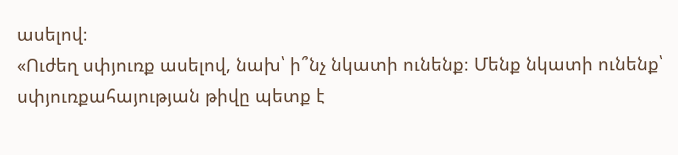ասելով։
«Ուժեղ սփյուռք ասելով, նախ՝ ի՞նչ նկատի ունենք։ Մենք նկատի ունենք՝ սփյուռքահայության թիվը պետք է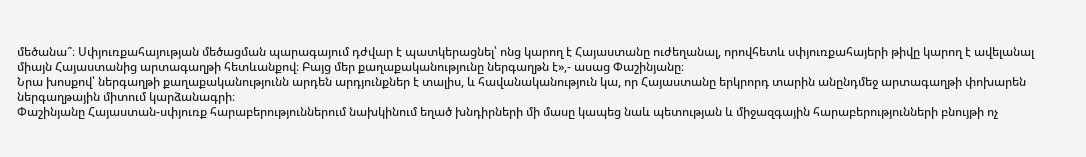մեծանա՞։ Սփյուռքահայության մեծացման պարագայում դժվար է պատկերացնել՝ ոնց կարող է Հայաստանը ուժեղանալ, որովհետև սփյուռքահայերի թիվը կարող է ավելանալ միայն Հայաստանից արտագաղթի հետևանքով։ Բայց մեր քաղաքականությունը ներգաղթն է»,- ասաց Փաշինյանը։
Նրա խոսքով՝ ներգաղթի քաղաքականությունն արդեն արդյունքներ է տալիս, և հավանականություն կա, որ Հայաստանը երկրորդ տարին անընդմեջ արտագաղթի փոխարեն ներգաղթային միտում կարձանագրի։
Փաշինյանը Հայաստան-սփյուռք հարաբերություններում նախկինում եղած խնդիրների մի մասը կապեց նաև պետության և միջազգային հարաբերությունների բնույթի ոչ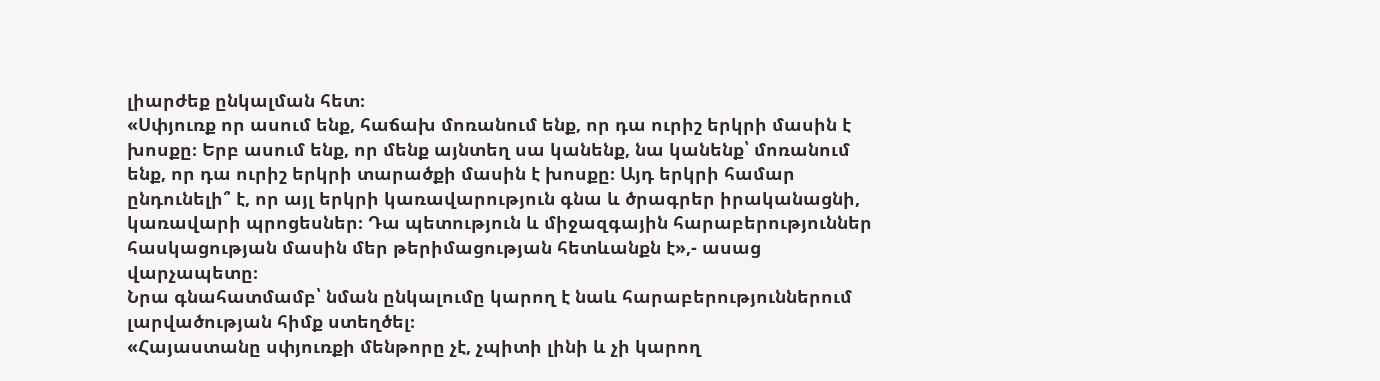լիարժեք ընկալման հետ։
«Սփյուռք որ ասում ենք, հաճախ մոռանում ենք, որ դա ուրիշ երկրի մասին է խոսքը։ Երբ ասում ենք, որ մենք այնտեղ սա կանենք, նա կանենք՝ մոռանում ենք, որ դա ուրիշ երկրի տարածքի մասին է խոսքը։ Այդ երկրի համար ընդունելի՞ է, որ այլ երկրի կառավարություն գնա և ծրագրեր իրականացնի, կառավարի պրոցեսներ։ Դա պետություն և միջազգային հարաբերություններ հասկացության մասին մեր թերիմացության հետևանքն է»,- ասաց վարչապետը։
Նրա գնահատմամբ՝ նման ընկալումը կարող է նաև հարաբերություններում լարվածության հիմք ստեղծել։
«Հայաստանը սփյուռքի մենթորը չէ, չպիտի լինի և չի կարող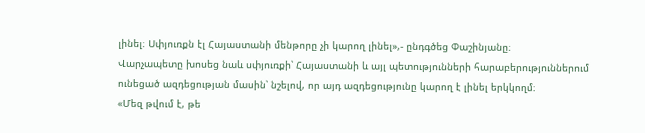լինել։ Սփյուռքն էլ Հայաստանի մենթորը չի կարող լինել»,- ընդգծեց Փաշինյանը։
Վարչապետը խոսեց նաև սփյուռքի՝ Հայաստանի և այլ պետությունների հարաբերություններում ունեցած ազդեցության մասին՝ նշելով, որ այդ ազդեցությունը կարող է լինել երկկողմ։
«Մեզ թվում է, թե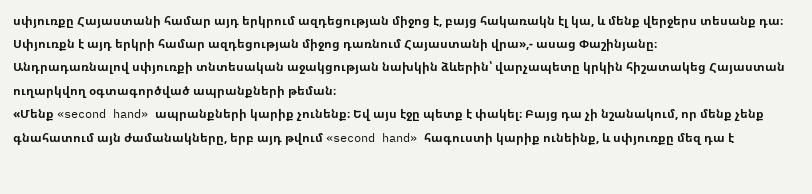սփյուռքը Հայաստանի համար այդ երկրում ազդեցության միջոց է, բայց հակառակն էլ կա, և մենք վերջերս տեսանք դա։ Սփյուռքն է այդ երկրի համար ազդեցության միջոց դառնում Հայաստանի վրա»,- ասաց Փաշինյանը։
Անդրադառնալով սփյուռքի տնտեսական աջակցության նախկին ձևերին՝ վարչապետը կրկին հիշատակեց Հայաստան ուղարկվող օգտագործված ապրանքների թեման։
«Մենք «second hand» ապրանքների կարիք չունենք։ Եվ այս էջը պետք է փակել։ Բայց դա չի նշանակում, որ մենք չենք գնահատում այն ժամանակները, երբ այդ թվում «second hand» հագուստի կարիք ունեինք, և սփյուռքը մեզ դա է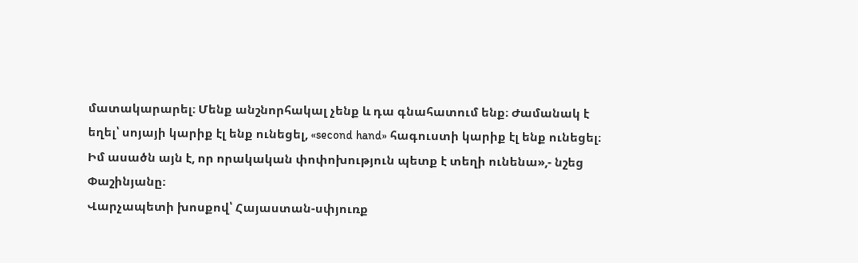մատակարարել։ Մենք անշնորհակալ չենք և դա գնահատում ենք։ Ժամանակ է եղել՝ սոյայի կարիք էլ ենք ունեցել, «second hand» հագուստի կարիք էլ ենք ունեցել։ Իմ ասածն այն է, որ որակական փոփոխություն պետք է տեղի ունենա»,- նշեց Փաշինյանը։
Վարչապետի խոսքով՝ Հայաստան-սփյուռք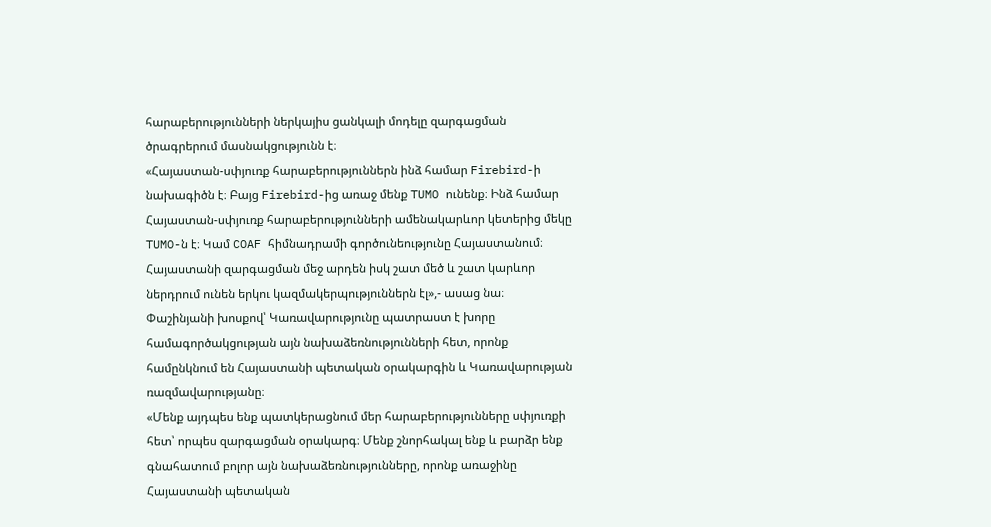հարաբերությունների ներկայիս ցանկալի մոդելը զարգացման ծրագրերում մասնակցությունն է։
«Հայաստան-սփյուռք հարաբերություններն ինձ համար Firebird-ի նախագիծն է։ Բայց Firebird-ից առաջ մենք TUMO ունենք։ Ինձ համար Հայաստան-սփյուռք հարաբերությունների ամենակարևոր կետերից մեկը TUMO-ն է։ Կամ COAF հիմնադրամի գործունեությունը Հայաստանում։ Հայաստանի զարգացման մեջ արդեն իսկ շատ մեծ և շատ կարևոր ներդրում ունեն երկու կազմակերպություններն էլ»,- ասաց նա։
Փաշինյանի խոսքով՝ Կառավարությունը պատրաստ է խորը համագործակցության այն նախաձեռնությունների հետ, որոնք համընկնում են Հայաստանի պետական օրակարգին և Կառավարության ռազմավարությանը։
«Մենք այդպես ենք պատկերացնում մեր հարաբերությունները սփյուռքի հետ՝ որպես զարգացման օրակարգ։ Մենք շնորհակալ ենք և բարձր ենք գնահատում բոլոր այն նախաձեռնությունները, որոնք առաջինը Հայաստանի պետական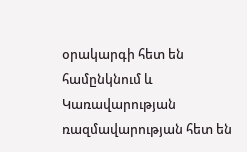օրակարգի հետ են համընկնում և Կառավարության ռազմավարության հետ են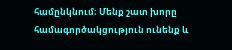համընկնում։ Մենք շատ խորը համագործակցություն ունենք և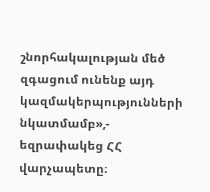շնորհակալության մեծ զգացում ունենք այդ կազմակերպությունների նկատմամբ»,- եզրափակեց ՀՀ վարչապետը։